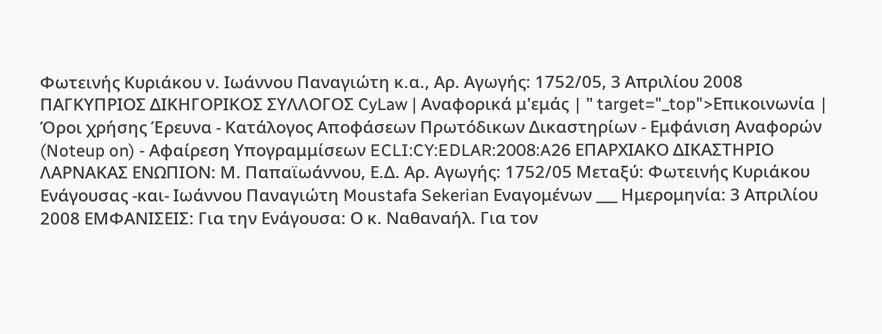Φωτεινής Κυριάκου ν. Ιωάννου Παναγιώτη κ.α., Αρ. Αγωγής: 1752/05, 3 Απριλίου 2008 ΠΑΓΚΥΠΡΙΟΣ ΔΙΚΗΓΟΡΙΚΟΣ ΣΥΛΛΟΓΟΣ CyLaw | Αναφορικά μ'εμάς | " target="_top">Επικοινωνία | Όροι χρήσης Έρευνα - Κατάλογος Αποφάσεων Πρωτόδικων Δικαστηρίων - Εμφάνιση Αναφορών (Noteup on) - Αφαίρεση Υπογραμμίσεων ECLI:CY:EDLAR:2008:A26 ΕΠΑΡΧΙΑΚΟ ΔΙΚΑΣΤΗΡΙΟ ΛΑΡΝΑΚΑΣ ΕΝΩΠΙΟΝ: Μ. Παπαϊωάννου, Ε.Δ. Αρ. Αγωγής: 1752/05 Μεταξύ: Φωτεινής Κυριάκου Ενάγουσας -και- Ιωάννου Παναγιώτη Moustafa Sekerian Εναγομένων ___ Ημερομηνία: 3 Απριλίου 2008 ΕΜΦΑΝΙΣΕΙΣ: Για την Ενάγουσα: Ο κ. Ναθαναήλ. Για τον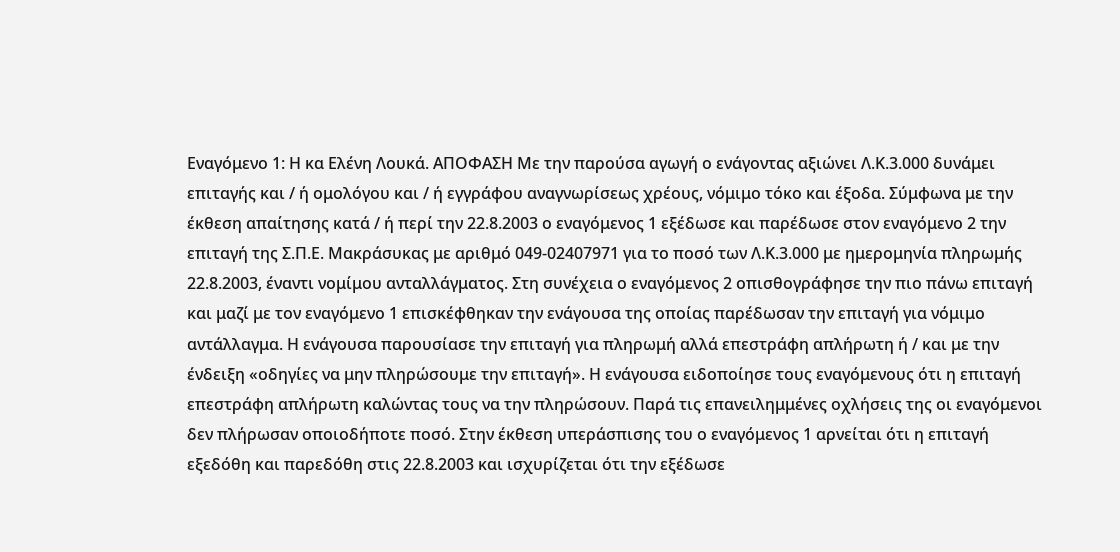Εναγόμενο 1: Η κα Ελένη Λουκά. ΑΠΟΦΑΣΗ Με την παρούσα αγωγή ο ενάγοντας αξιώνει Λ.Κ.3.000 δυνάμει επιταγής και / ή ομολόγου και / ή εγγράφου αναγνωρίσεως χρέους, νόμιμο τόκο και έξοδα. Σύμφωνα με την έκθεση απαίτησης κατά / ή περί την 22.8.2003 ο εναγόμενος 1 εξέδωσε και παρέδωσε στον εναγόμενο 2 την επιταγή της Σ.Π.Ε. Μακράσυκας με αριθμό 049-02407971 για το ποσό των Λ.Κ.3.000 με ημερομηνία πληρωμής 22.8.2003, έναντι νομίμου ανταλλάγματος. Στη συνέχεια ο εναγόμενος 2 οπισθογράφησε την πιο πάνω επιταγή και μαζί με τον εναγόμενο 1 επισκέφθηκαν την ενάγουσα της οποίας παρέδωσαν την επιταγή για νόμιμο αντάλλαγμα. Η ενάγουσα παρουσίασε την επιταγή για πληρωμή αλλά επεστράφη απλήρωτη ή / και με την ένδειξη «οδηγίες να μην πληρώσουμε την επιταγή». Η ενάγουσα ειδοποίησε τους εναγόμενους ότι η επιταγή επεστράφη απλήρωτη καλώντας τους να την πληρώσουν. Παρά τις επανειλημμένες οχλήσεις της οι εναγόμενοι δεν πλήρωσαν οποιοδήποτε ποσό. Στην έκθεση υπεράσπισης του ο εναγόμενος 1 αρνείται ότι η επιταγή εξεδόθη και παρεδόθη στις 22.8.2003 και ισχυρίζεται ότι την εξέδωσε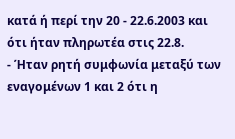κατά ή περί την 20 - 22.6.2003 και ότι ήταν πληρωτέα στις 22.8.
- Ήταν ρητή συμφωνία μεταξύ των εναγομένων 1 και 2 ότι η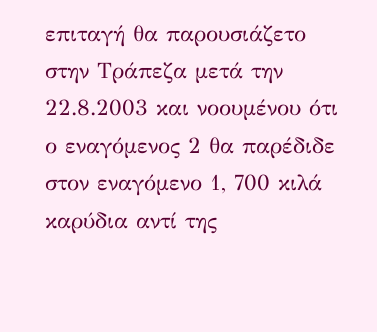επιταγή θα παρουσιάζετο στην Τράπεζα μετά την 22.8.2003 και νοουμένου ότι ο εναγόμενος 2 θα παρέδιδε στον εναγόμενο 1, 700 κιλά καρύδια αντί της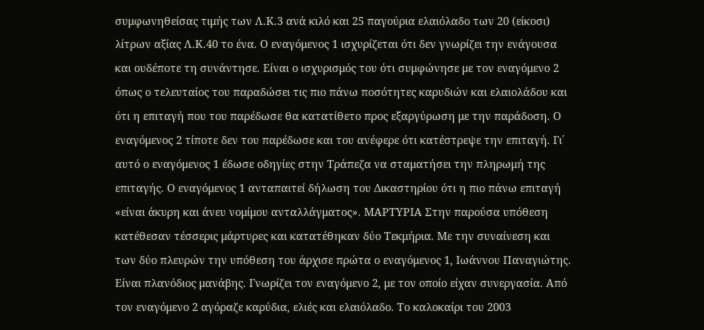συμφωνηθείσας τιμής των Λ.Κ.3 ανά κιλό και 25 παγούρια ελαιόλαδο των 20 (είκοσι) λίτρων αξίας Λ.Κ.40 το ένα. Ο εναγόμενος 1 ισχυρίζεται ότι δεν γνωρίζει την ενάγουσα και ουδέποτε τη συνάντησε. Είναι ο ισχυρισμός του ότι συμφώνησε με τον εναγόμενο 2 όπως ο τελευταίος του παραδώσει τις πιο πάνω ποσότητες καρυδιών και ελαιολάδου και ότι η επιταγή που του παρέδωσε θα κατατίθετο προς εξαργύρωση με την παράδοση. Ο εναγόμενος 2 τίποτε δεν του παρέδωσε και του ανέφερε ότι κατέστρεψε την επιταγή. Γι΄ αυτό ο εναγόμενος 1 έδωσε οδηγίες στην Τράπεζα να σταματήσει την πληρωμή της επιταγής. Ο εναγόμενος 1 ανταπαιτεί δήλωση του Δικαστηρίου ότι η πιο πάνω επιταγή «είναι άκυρη και άνευ νομίμου ανταλλάγματος». ΜΑΡΤΥΡΙΑ Στην παρούσα υπόθεση κατέθεσαν τέσσερις μάρτυρες και κατατέθηκαν δύο Τεκμήρια. Με την συναίνεση και των δύο πλευρών την υπόθεση του άρχισε πρώτα ο εναγόμενος 1, Ιωάννου Παναγιώτης. Είναι πλανόδιος μανάβης. Γνωρίζει τον εναγόμενο 2, με τον οποίο είχαν συνεργασία. Από τον εναγόμενο 2 αγόραζε καρύδια, ελιές και ελαιόλαδο. Το καλοκαίρι του 2003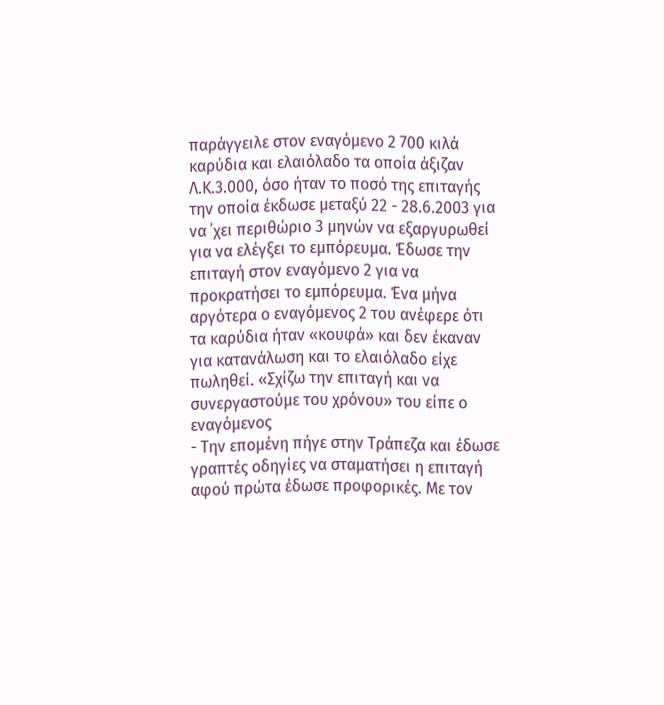παράγγειλε στον εναγόμενο 2 700 κιλά καρύδια και ελαιόλαδο τα οποία άξιζαν Λ.Κ.3.000, όσο ήταν το ποσό της επιταγής την οποία έκδωσε μεταξύ 22 - 28.6.2003 για να ΄χει περιθώριο 3 μηνών να εξαργυρωθεί για να ελέγξει το εμπόρευμα. Έδωσε την επιταγή στον εναγόμενο 2 για να προκρατήσει το εμπόρευμα. Ένα μήνα αργότερα ο εναγόμενος 2 του ανέφερε ότι τα καρύδια ήταν «κουφά» και δεν έκαναν για κατανάλωση και το ελαιόλαδο είχε πωληθεί. «Σχίζω την επιταγή και να συνεργαστούμε του χρόνου» του είπε ο εναγόμενος
- Την επομένη πήγε στην Τράπεζα και έδωσε γραπτές οδηγίες να σταματήσει η επιταγή αφού πρώτα έδωσε προφορικές. Με τον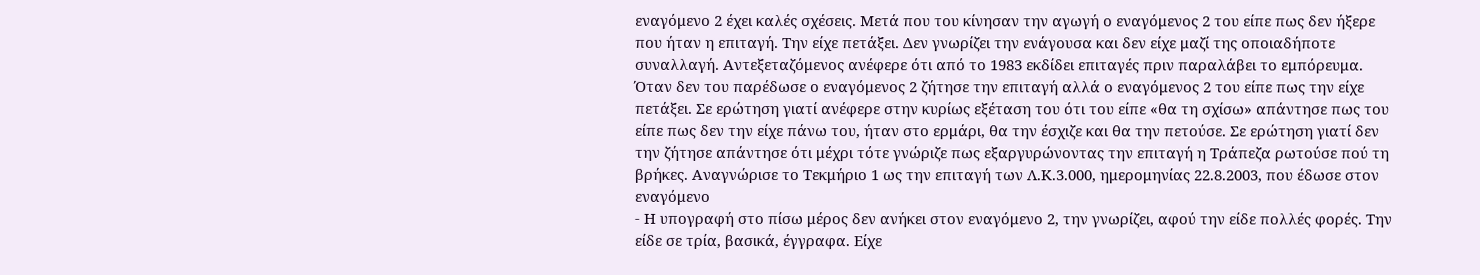εναγόμενο 2 έχει καλές σχέσεις. Μετά που του κίνησαν την αγωγή ο εναγόμενος 2 του είπε πως δεν ήξερε που ήταν η επιταγή. Την είχε πετάξει. Δεν γνωρίζει την ενάγουσα και δεν είχε μαζί της οποιαδήποτε συναλλαγή. Αντεξεταζόμενος ανέφερε ότι από το 1983 εκδίδει επιταγές πριν παραλάβει το εμπόρευμα. Όταν δεν του παρέδωσε ο εναγόμενος 2 ζήτησε την επιταγή αλλά ο εναγόμενος 2 του είπε πως την είχε πετάξει. Σε ερώτηση γιατί ανέφερε στην κυρίως εξέταση του ότι του είπε «θα τη σχίσω» απάντησε πως του είπε πως δεν την είχε πάνω του, ήταν στο ερμάρι, θα την έσχιζε και θα την πετούσε. Σε ερώτηση γιατί δεν την ζήτησε απάντησε ότι μέχρι τότε γνώριζε πως εξαργυρώνοντας την επιταγή η Τράπεζα ρωτούσε πού τη βρήκες. Αναγνώρισε το Τεκμήριο 1 ως την επιταγή των Λ.Κ.3.000, ημερομηνίας 22.8.2003, που έδωσε στον εναγόμενο
- Η υπογραφή στο πίσω μέρος δεν ανήκει στον εναγόμενο 2, την γνωρίζει, αφού την είδε πολλές φορές. Την είδε σε τρία, βασικά, έγγραφα. Είχε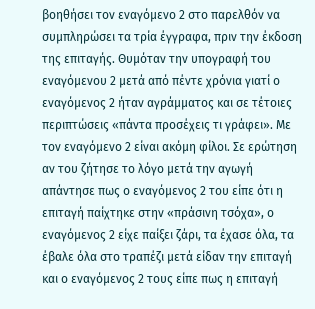βοηθήσει τον εναγόμενο 2 στο παρελθόν να συμπληρώσει τα τρία έγγραφα, πριν την έκδοση της επιταγής. Θυμόταν την υπογραφή του εναγόμενου 2 μετά από πέντε χρόνια γιατί ο εναγόμενος 2 ήταν αγράμματος και σε τέτοιες περιπτώσεις «πάντα προσέχεις τι γράφει». Με τον εναγόμενο 2 είναι ακόμη φίλοι. Σε ερώτηση αν του ζήτησε το λόγο μετά την αγωγή απάντησε πως ο εναγόμενος 2 του είπε ότι η επιταγή παίχτηκε στην «πράσινη τσόχα», ο εναγόμενος 2 είχε παίξει ζάρι, τα έχασε όλα, τα έβαλε όλα στο τραπέζι μετά είδαν την επιταγή και ο εναγόμενος 2 τους είπε πως η επιταγή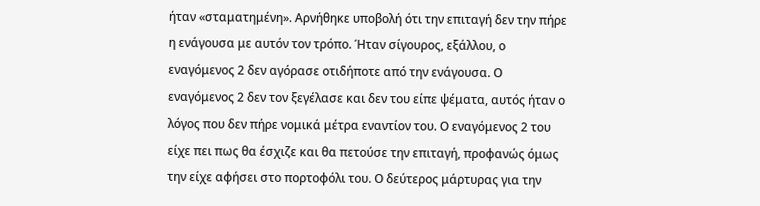ήταν «σταματημένη». Αρνήθηκε υποβολή ότι την επιταγή δεν την πήρε η ενάγουσα με αυτόν τον τρόπο. Ήταν σίγουρος, εξάλλου, ο εναγόμενος 2 δεν αγόρασε οτιδήποτε από την ενάγουσα. Ο εναγόμενος 2 δεν τον ξεγέλασε και δεν του είπε ψέματα, αυτός ήταν ο λόγος που δεν πήρε νομικά μέτρα εναντίον του. Ο εναγόμενος 2 του είχε πει πως θα έσχιζε και θα πετούσε την επιταγή, προφανώς όμως την είχε αφήσει στο πορτοφόλι του. Ο δεύτερος μάρτυρας για την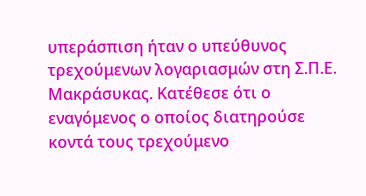υπεράσπιση ήταν ο υπεύθυνος τρεχούμενων λογαριασμών στη Σ.Π.Ε. Μακράσυκας. Κατέθεσε ότι ο εναγόμενος ο οποίος διατηρούσε κοντά τους τρεχούμενο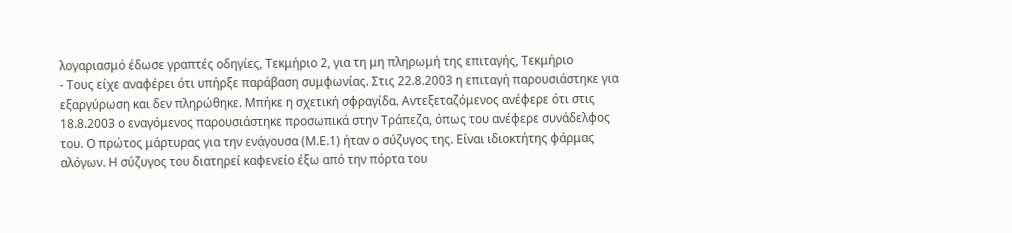λογαριασμό έδωσε γραπτές οδηγίες, Τεκμήριο 2, για τη μη πληρωμή της επιταγής, Τεκμήριο
- Τους είχε αναφέρει ότι υπήρξε παράβαση συμφωνίας. Στις 22.8.2003 η επιταγή παρουσιάστηκε για εξαργύρωση και δεν πληρώθηκε. Μπήκε η σχετική σφραγίδα. Αντεξεταζόμενος ανέφερε ότι στις 18.8.2003 ο εναγόμενος παρουσιάστηκε προσωπικά στην Τράπεζα, όπως του ανέφερε συνάδελφος του. Ο πρώτος μάρτυρας για την ενάγουσα (Μ.Ε.1) ήταν ο σύζυγος της. Είναι ιδιοκτήτης φάρμας αλόγων. Η σύζυγος του διατηρεί καφενείο έξω από την πόρτα του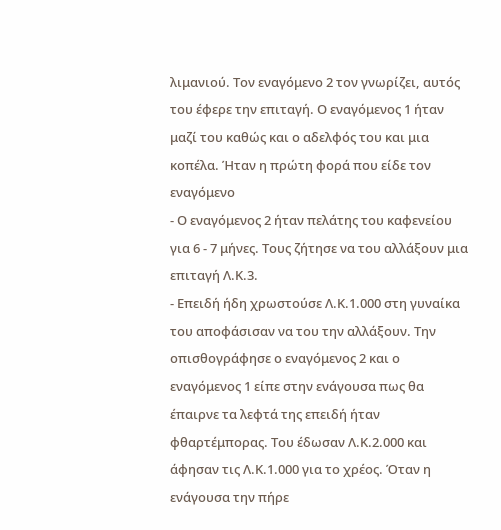λιμανιού. Τον εναγόμενο 2 τον γνωρίζει, αυτός του έφερε την επιταγή. Ο εναγόμενος 1 ήταν μαζί του καθώς και ο αδελφός του και μια κοπέλα. Ήταν η πρώτη φορά που είδε τον εναγόμενο
- Ο εναγόμενος 2 ήταν πελάτης του καφενείου για 6 - 7 μήνες. Τους ζήτησε να του αλλάξουν μια επιταγή Λ.Κ.3.
- Επειδή ήδη χρωστούσε Λ.Κ.1.000 στη γυναίκα του αποφάσισαν να του την αλλάξουν. Την οπισθογράφησε ο εναγόμενος 2 και ο εναγόμενος 1 είπε στην ενάγουσα πως θα έπαιρνε τα λεφτά της επειδή ήταν φθαρτέμπορας. Του έδωσαν Λ.Κ.2.000 και άφησαν τις Λ.Κ.1.000 για το χρέος. Όταν η ενάγουσα την πήρε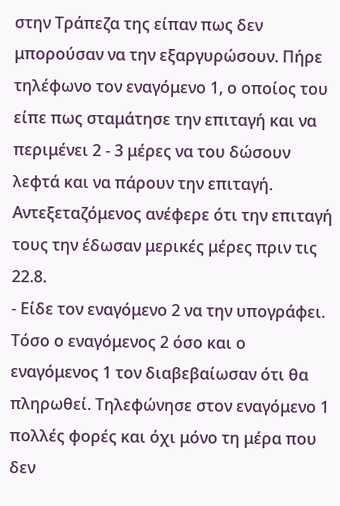στην Τράπεζα της είπαν πως δεν μπορούσαν να την εξαργυρώσουν. Πήρε τηλέφωνο τον εναγόμενο 1, ο οποίος του είπε πως σταμάτησε την επιταγή και να περιμένει 2 - 3 μέρες να του δώσουν λεφτά και να πάρουν την επιταγή. Αντεξεταζόμενος ανέφερε ότι την επιταγή τους την έδωσαν μερικές μέρες πριν τις 22.8.
- Είδε τον εναγόμενο 2 να την υπογράφει. Τόσο ο εναγόμενος 2 όσο και ο εναγόμενος 1 τον διαβεβαίωσαν ότι θα πληρωθεί. Τηλεφώνησε στον εναγόμενο 1 πολλές φορές και όχι μόνο τη μέρα που δεν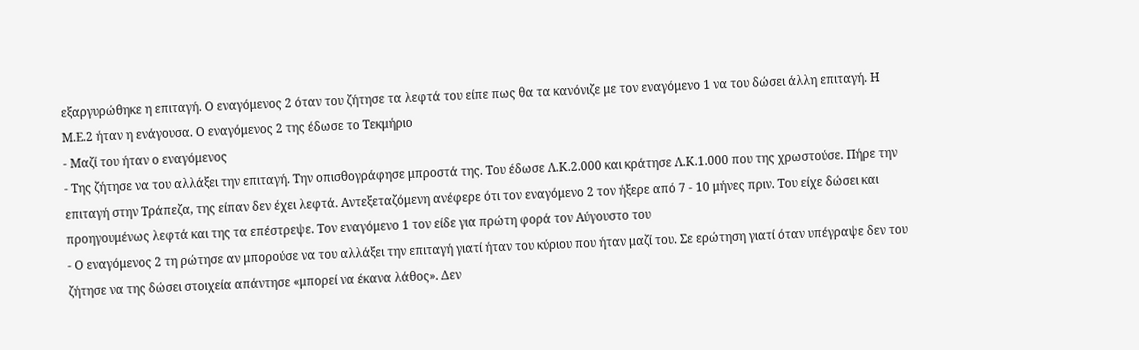εξαργυρώθηκε η επιταγή. Ο εναγόμενος 2 όταν του ζήτησε τα λεφτά του είπε πως θα τα κανόνιζε με τον εναγόμενο 1 να του δώσει άλλη επιταγή. Η Μ.Ε.2 ήταν η ενάγουσα. Ο εναγόμενος 2 της έδωσε το Τεκμήριο
- Μαζί του ήταν ο εναγόμενος
- Της ζήτησε να του αλλάξει την επιταγή. Την οπισθογράφησε μπροστά της. Του έδωσε Λ.Κ.2.000 και κράτησε Λ.Κ.1.000 που της χρωστούσε. Πήρε την επιταγή στην Τράπεζα, της είπαν δεν έχει λεφτά. Αντεξεταζόμενη ανέφερε ότι τον εναγόμενο 2 τον ήξερε από 7 - 10 μήνες πριν. Του είχε δώσει και προηγουμένως λεφτά και της τα επέστρεψε. Τον εναγόμενο 1 τον είδε για πρώτη φορά τον Αύγουστο του
- Ο εναγόμενος 2 τη ρώτησε αν μπορούσε να του αλλάξει την επιταγή γιατί ήταν του κύριου που ήταν μαζί του. Σε ερώτηση γιατί όταν υπέγραψε δεν του ζήτησε να της δώσει στοιχεία απάντησε «μπορεί να έκανα λάθος». Δεν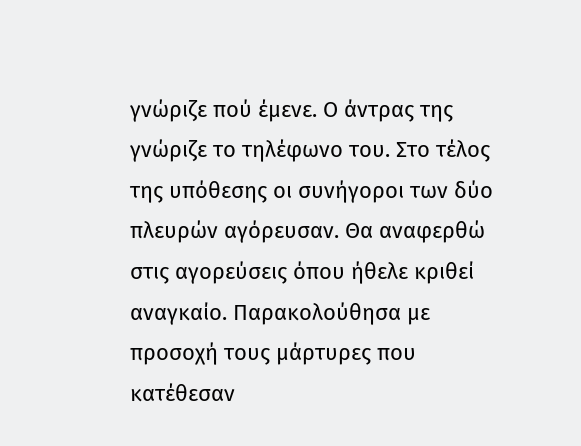γνώριζε πού έμενε. Ο άντρας της γνώριζε το τηλέφωνο του. Στο τέλος της υπόθεσης οι συνήγοροι των δύο πλευρών αγόρευσαν. Θα αναφερθώ στις αγορεύσεις όπου ήθελε κριθεί αναγκαίο. Παρακολούθησα με προσοχή τους μάρτυρες που κατέθεσαν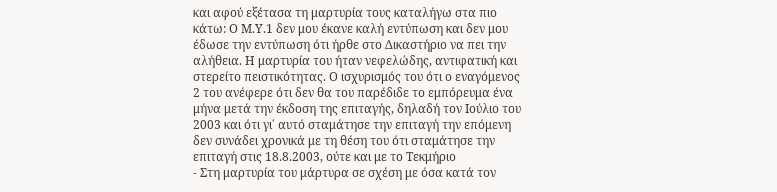και αφού εξέτασα τη μαρτυρία τους καταλήγω στα πιο κάτω: Ο Μ.Υ.1 δεν μου έκανε καλή εντύπωση και δεν μου έδωσε την εντύπωση ότι ήρθε στο Δικαστήριο να πει την αλήθεια. Η μαρτυρία του ήταν νεφελώδης, αντιφατική και στερείτο πειστικότητας. Ο ισχυρισμός του ότι ο εναγόμενος 2 του ανέφερε ότι δεν θα του παρέδιδε το εμπόρευμα ένα μήνα μετά την έκδοση της επιταγής, δηλαδή τον Ιούλιο του 2003 και ότι γι΄ αυτό σταμάτησε την επιταγή την επόμενη δεν συνάδει χρονικά με τη θέση του ότι σταμάτησε την επιταγή στις 18.8.2003, ούτε και με το Τεκμήριο
- Στη μαρτυρία του μάρτυρα σε σχέση με όσα κατά τον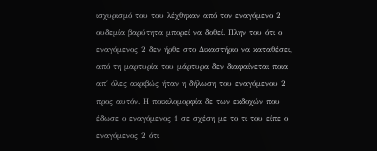ισχυρισμό του του λέχθηκαν από τον εναγόμενο 2 ουδεμία βαρύτητα μπορεί να δοθεί. Πλην του ότι ο εναγόμενος 2 δεν ήρθε στο Δικαστήριο να καταθέσει, από τη μαρτυρία του μάρτυρα δεν διαφαίνεται ποια απ΄ όλες ακριβώς ήταν η δήλωση του εναγόμενου 2 προς αυτόν. Η ποικιλομορφία δε των εκδοχών που έδωσε ο εναγόμενος 1 σε σχέση με το τι του είπε ο εναγόμενος 2 ότι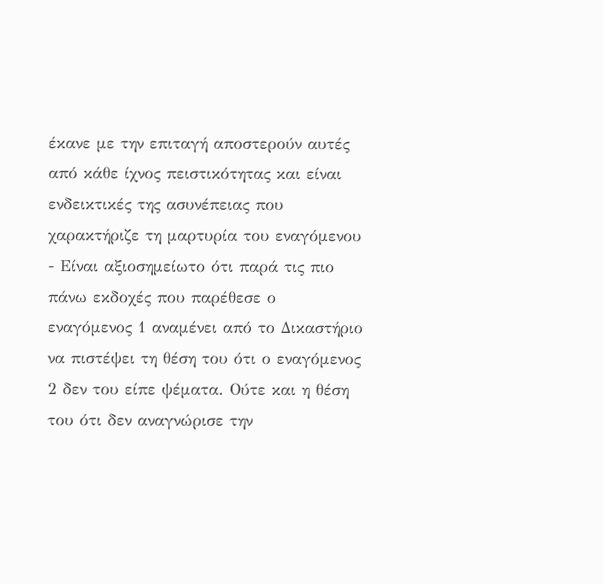έκανε με την επιταγή αποστερούν αυτές από κάθε ίχνος πειστικότητας και είναι ενδεικτικές της ασυνέπειας που χαρακτήριζε τη μαρτυρία του εναγόμενου
- Είναι αξιοσημείωτο ότι παρά τις πιο πάνω εκδοχές που παρέθεσε ο εναγόμενος 1 αναμένει από το Δικαστήριο να πιστέψει τη θέση του ότι ο εναγόμενος 2 δεν του είπε ψέματα. Ούτε και η θέση του ότι δεν αναγνώρισε την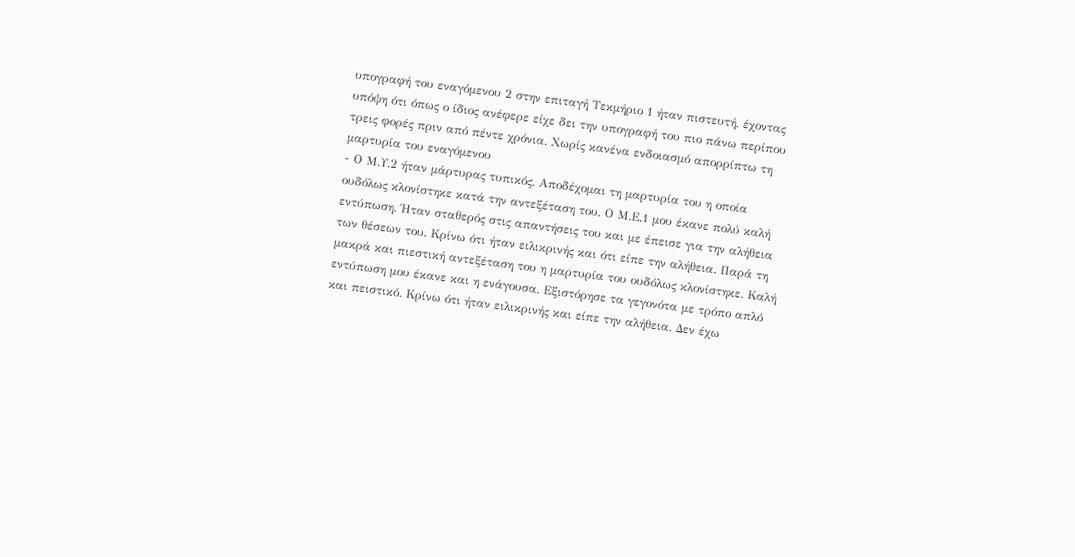υπογραφή του εναγόμενου 2 στην επιταγή Τεκμήριο 1 ήταν πιστευτή, έχοντας υπόψη ότι όπως ο ίδιος ανέφερε είχε δει την υπογραφή του πιο πάνω περίπου τρεις φορές πριν από πέντε χρόνια. Χωρίς κανένα ενδοιασμό απορρίπτω τη μαρτυρία του εναγόμενου
- Ο Μ.Υ.2 ήταν μάρτυρας τυπικός. Αποδέχομαι τη μαρτυρία του η οποία ουδόλως κλονίστηκε κατά την αντεξέταση του. Ο Μ.Ε.1 μου έκανε πολύ καλή εντύπωση. Ήταν σταθερός στις απαντήσεις του και με έπεισε για την αλήθεια των θέσεων του. Κρίνω ότι ήταν ειλικρινής και ότι είπε την αλήθεια. Παρά τη μακρά και πιεστική αντεξέταση του η μαρτυρία του ουδόλως κλονίστηκε. Καλή εντύπωση μου έκανε και η ενάγουσα. Εξιστόρησε τα γεγονότα με τρόπο απλό και πειστικό. Κρίνω ότι ήταν ειλικρινής και είπε την αλήθεια. Δεν έχω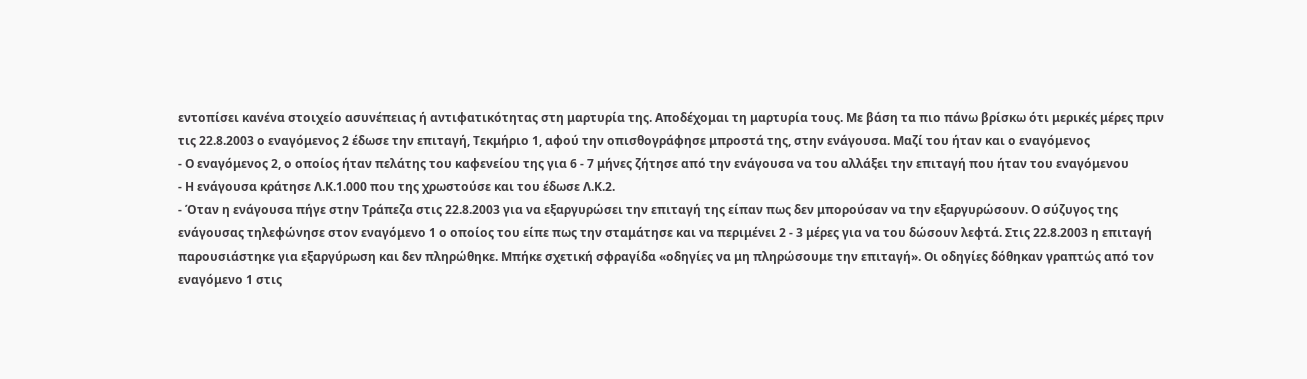εντοπίσει κανένα στοιχείο ασυνέπειας ή αντιφατικότητας στη μαρτυρία της. Αποδέχομαι τη μαρτυρία τους. Με βάση τα πιο πάνω βρίσκω ότι μερικές μέρες πριν τις 22.8.2003 ο εναγόμενος 2 έδωσε την επιταγή, Τεκμήριο 1, αφού την οπισθογράφησε μπροστά της, στην ενάγουσα. Μαζί του ήταν και ο εναγόμενος
- Ο εναγόμενος 2, ο οποίος ήταν πελάτης του καφενείου της για 6 - 7 μήνες ζήτησε από την ενάγουσα να του αλλάξει την επιταγή που ήταν του εναγόμενου
- Η ενάγουσα κράτησε Λ.Κ.1.000 που της χρωστούσε και του έδωσε Λ.Κ.2.
- Όταν η ενάγουσα πήγε στην Τράπεζα στις 22.8.2003 για να εξαργυρώσει την επιταγή της είπαν πως δεν μπορούσαν να την εξαργυρώσουν. Ο σύζυγος της ενάγουσας τηλεφώνησε στον εναγόμενο 1 ο οποίος του είπε πως την σταμάτησε και να περιμένει 2 - 3 μέρες για να του δώσουν λεφτά. Στις 22.8.2003 η επιταγή παρουσιάστηκε για εξαργύρωση και δεν πληρώθηκε. Μπήκε σχετική σφραγίδα «οδηγίες να μη πληρώσουμε την επιταγή». Οι οδηγίες δόθηκαν γραπτώς από τον εναγόμενο 1 στις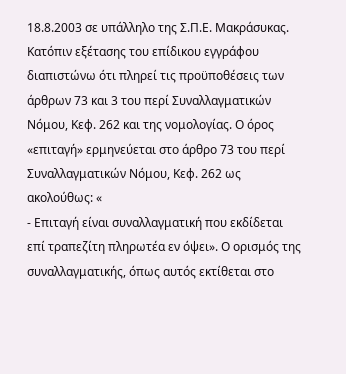18.8.2003 σε υπάλληλο της Σ.Π.Ε. Μακράσυκας. Κατόπιν εξέτασης του επίδικου εγγράφου διαπιστώνω ότι πληρεί τις προϋποθέσεις των άρθρων 73 και 3 του περί Συναλλαγματικών Νόμου, Κεφ. 262 και της νομολογίας. Ο όρος «επιταγή» ερμηνεύεται στο άρθρο 73 του περί Συναλλαγματικών Νόμου, Κεφ. 262 ως ακολούθως: «
- Επιταγή είναι συναλλαγματική που εκδίδεται επί τραπεζίτη πληρωτέα εν όψει». Ο ορισμός της συναλλαγματικής, όπως αυτός εκτίθεται στο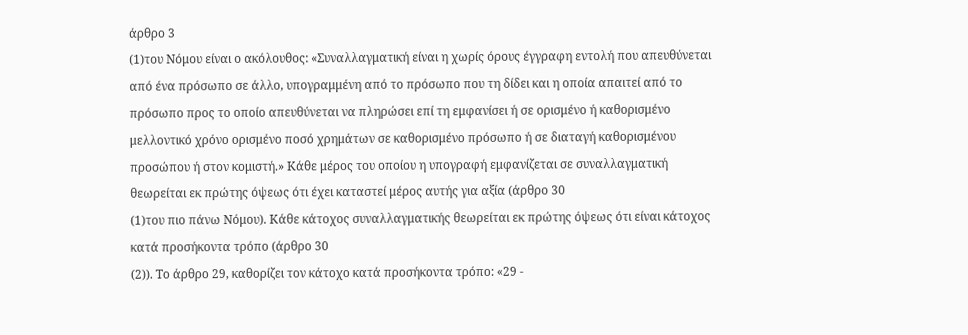άρθρο 3
(1)του Νόμου είναι ο ακόλουθος: «Συναλλαγματική είναι η χωρίς όρους έγγραφη εντολή που απευθύνεται από ένα πρόσωπο σε άλλο, υπογραμμένη από το πρόσωπο που τη δίδει και η οποία απαιτεί από το πρόσωπο προς το οποίο απευθύνεται να πληρώσει επί τη εμφανίσει ή σε ορισμένο ή καθορισμένο μελλοντικό χρόνο ορισμένο ποσό χρημάτων σε καθορισμένο πρόσωπο ή σε διαταγή καθορισμένου προσώπου ή στον κομιστή.» Κάθε μέρος του οποίου η υπογραφή εμφανίζεται σε συναλλαγματική θεωρείται εκ πρώτης όψεως ότι έχει καταστεί μέρος αυτής για αξία (άρθρο 30
(1)του πιο πάνω Νόμου). Κάθε κάτοχος συναλλαγματικής θεωρείται εκ πρώτης όψεως ότι είναι κάτοχος κατά προσήκοντα τρόπο (άρθρο 30
(2)). Το άρθρο 29, καθορίζει τον κάτοχο κατά προσήκοντα τρόπο: «29 -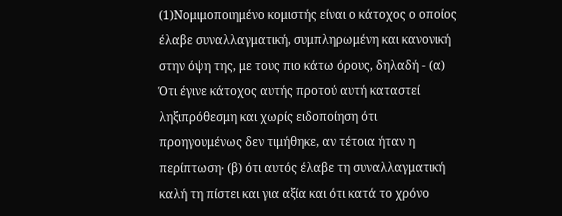(1)Νομιμοποιημένο κομιστής είναι ο κάτοχος ο οποίος έλαβε συναλλαγματική, συμπληρωμένη και κανονική στην όψη της, με τους πιο κάτω όρους, δηλαδή - (α) Ότι έγινε κάτοχος αυτής προτού αυτή καταστεί ληξιπρόθεσμη και χωρίς ειδοποίηση ότι προηγουμένως δεν τιμήθηκε, αν τέτοια ήταν η περίπτωση∙ (β) ότι αυτός έλαβε τη συναλλαγματική καλή τη πίστει και για αξία και ότι κατά το χρόνο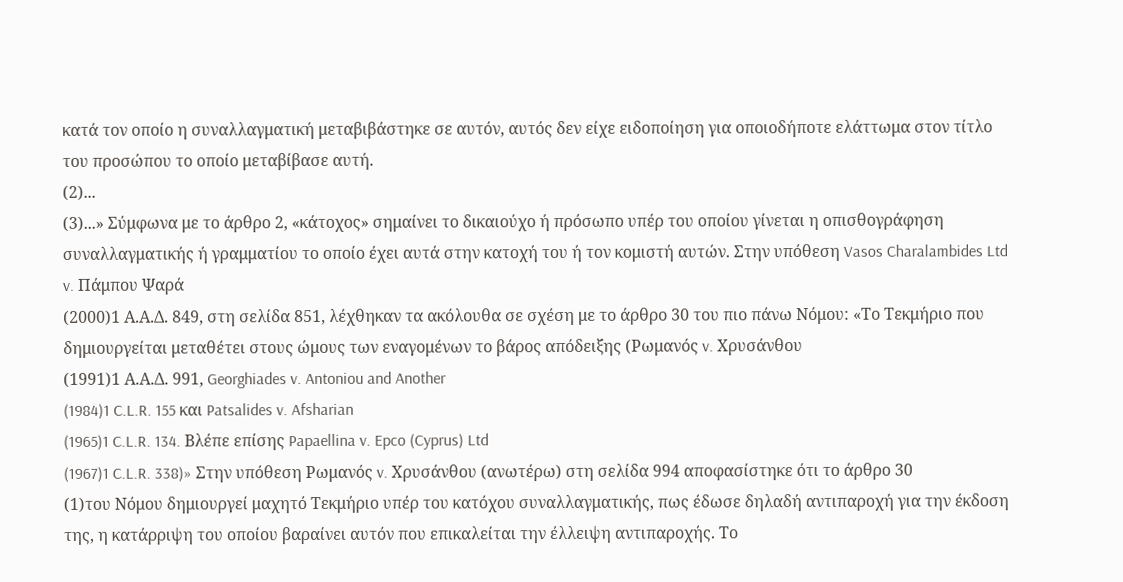κατά τον οποίο η συναλλαγματική μεταβιβάστηκε σε αυτόν, αυτός δεν είχε ειδοποίηση για οποιοδήποτε ελάττωμα στον τίτλο του προσώπου το οποίο μεταβίβασε αυτή.
(2)...
(3)...» Σύμφωνα με το άρθρο 2, «κάτοχος» σημαίνει το δικαιούχο ή πρόσωπο υπέρ του οποίου γίνεται η οπισθογράφηση συναλλαγματικής ή γραμματίου το οποίο έχει αυτά στην κατοχή του ή τον κομιστή αυτών. Στην υπόθεση Vasos Charalambides Ltd v. Πάμπου Ψαρά
(2000)1 Α.Α.Δ. 849, στη σελίδα 851, λέχθηκαν τα ακόλουθα σε σχέση με το άρθρο 30 του πιο πάνω Νόμου: «Το Τεκμήριο που δημιουργείται μεταθέτει στους ώμους των εναγομένων το βάρος απόδειξης (Ρωμανός v. Χρυσάνθου
(1991)1 Α.Α.Δ. 991, Georghiades v. Antoniou and Another
(1984)1 C.L.R. 155 και Patsalides v. Afsharian
(1965)1 C.L.R. 134. Βλέπε επίσης Papaellina v. Epco (Cyprus) Ltd
(1967)1 C.L.R. 338)» Στην υπόθεση Ρωμανός v. Χρυσάνθου (ανωτέρω) στη σελίδα 994 αποφασίστηκε ότι το άρθρο 30
(1)του Νόμου δημιουργεί μαχητό Τεκμήριο υπέρ του κατόχου συναλλαγματικής, πως έδωσε δηλαδή αντιπαροχή για την έκδοση της, η κατάρριψη του οποίου βαραίνει αυτόν που επικαλείται την έλλειψη αντιπαροχής. Το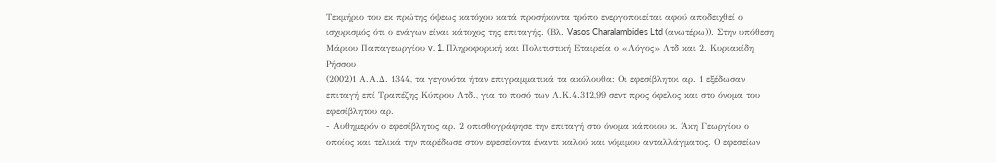Τεκμήριο του εκ πρώτης όψεως κατόχου κατά προσήκοντα τρόπο ενεργοποιείται αφού αποδειχθεί ο ισχυρισμός ότι ο ενάγων είναι κάτοχος της επιταγής. (Βλ. Vasos Charalambides Ltd (ανωτέρω)). Στην υπόθεση Μάριου Παπαγεωργίου v. 1. Πληροφορική και Πολιτιστική Εταιρεία ο «Λόγος» Λτδ και 2. Κυριακίδη Ρήσσου
(2002)1 Α.Α.Δ. 1344, τα γεγονότα ήταν επιγραμματικά τα ακόλουθα: Οι εφεσίβλητοι αρ. 1 εξέδωσαν επιταγή επί Τραπέζης Κύπρου Λτδ., για το ποσό των Λ.Κ.4.312,99 σεντ προς όφελος και στο όνομα του εφεσίβλητου αρ.
- Αυθημερόν ο εφεσίβλητος αρ. 2 οπισθογράφησε την επιταγή στο όνομα κάποιου κ. Άκη Γεωργίου ο οποίος και τελικά την παρέδωσε στον εφεσείοντα έναντι καλού και νόμιμου ανταλλάγματος. Ο εφεσείων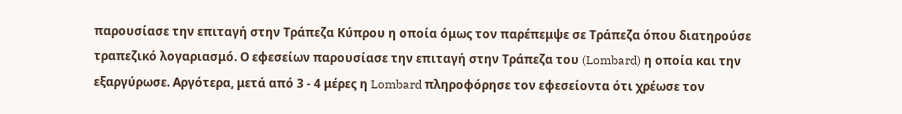παρουσίασε την επιταγή στην Τράπεζα Κύπρου η οποία όμως τον παρέπεμψε σε Τράπεζα όπου διατηρούσε τραπεζικό λογαριασμό. Ο εφεσείων παρουσίασε την επιταγή στην Τράπεζα του (Lombard) η οποία και την εξαργύρωσε. Αργότερα, μετά από 3 - 4 μέρες η Lombard πληροφόρησε τον εφεσείοντα ότι χρέωσε τον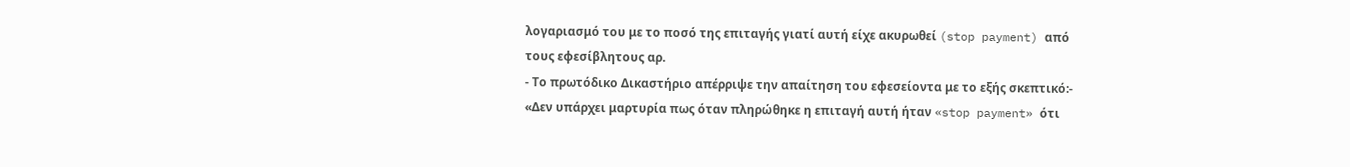λογαριασμό του με το ποσό της επιταγής γιατί αυτή είχε ακυρωθεί (stop payment) από τους εφεσίβλητους αρ.
- Το πρωτόδικο Δικαστήριο απέρριψε την απαίτηση του εφεσείοντα με το εξής σκεπτικό:- «Δεν υπάρχει μαρτυρία πως όταν πληρώθηκε η επιταγή αυτή ήταν «stop payment» ότι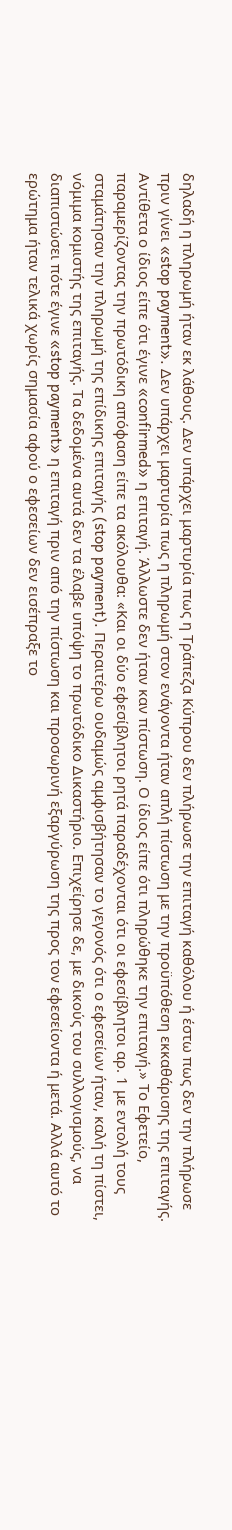δηλαδή η πληρωμή ήταν εκ λάθους. Δεν υπάρχει μαρτυρία πως η Τράπεζα Κύπρου δεν πλήρωσε την επιταγή καθόλου ή έστω πως δεν την πλήρωσε πριν γίνει «stop payment». Δεν υπάρχει μαρτυρία πως η πληρωμή στον ενάγοντα ήταν απλή πίστωση με την προϋπόθεση εκκαθάρισης της επιταγής. Αντίθετα ο ίδιος είπε ότι έγινε «confirmed» η επιταγή. Άλλωστε δεν ήταν καν πίστωση. Ο ίδιος είπε ότι πληρώθηκε την επιταγή.» Το Εφετείο, παραμερίζοντας την πρωτόδικη απόφαση είπε τα ακόλουθα: «Και οι δύο εφεσίβλητοι ρητά παραδέχονται ότι οι εφεσίβλητοι αρ. 1 με εντολή τους σταμάτησαν την πληρωμή της επίδικης επιταγής (stop payment). Περαιτέρω ουδαμώς αμφισβήτησαν το γεγονός ότι ο εφεσείων ήταν, καλή τη πίστει, νόμιμα κομιστής της επιταγής. Τα δεδομένα αυτά δεν τα έλαβε υπόψη το πρωτόδικο Δικαστήριο. Επιχείρησε δε, με δικούς του συλλογισμούς, να διαπιστώσει πότε έγινε «stop payment» η επιταγή πριν από την πίστωση και προσωρινή εξαργύρωση της προς τον εφεσείοντα ή μετά. Αλλά αυτό το ερώτημα ήταν τελικά χωρίς σημασία αφού ο εφεσείων δεν εισέπραξε το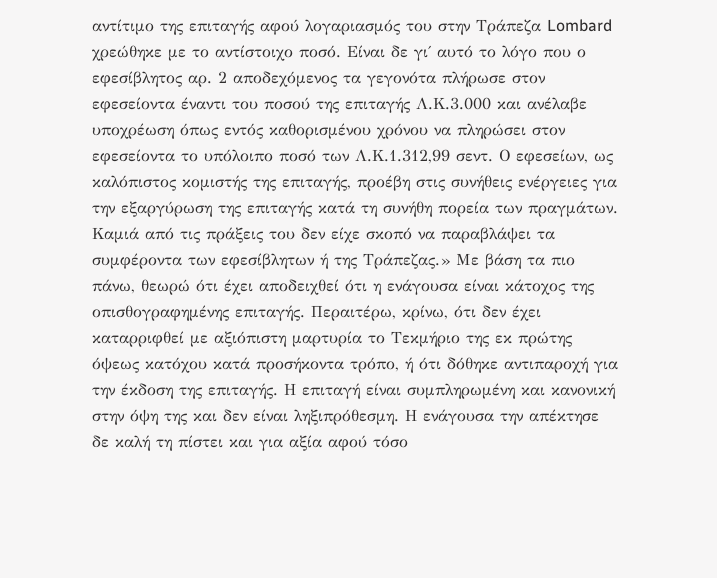αντίτιμο της επιταγής αφού λογαριασμός του στην Τράπεζα Lombard χρεώθηκε με το αντίστοιχο ποσό. Είναι δε γι΄ αυτό το λόγο που ο εφεσίβλητος αρ. 2 αποδεχόμενος τα γεγονότα πλήρωσε στον εφεσείοντα έναντι του ποσού της επιταγής Λ.Κ.3.000 και ανέλαβε υποχρέωση όπως εντός καθορισμένου χρόνου να πληρώσει στον εφεσείοντα το υπόλοιπο ποσό των Λ.Κ.1.312,99 σεντ. Ο εφεσείων, ως καλόπιστος κομιστής της επιταγής, προέβη στις συνήθεις ενέργειες για την εξαργύρωση της επιταγής κατά τη συνήθη πορεία των πραγμάτων. Καμιά από τις πράξεις του δεν είχε σκοπό να παραβλάψει τα συμφέροντα των εφεσίβλητων ή της Τράπεζας.» Με βάση τα πιο πάνω, θεωρώ ότι έχει αποδειχθεί ότι η ενάγουσα είναι κάτοχος της οπισθογραφημένης επιταγής. Περαιτέρω, κρίνω, ότι δεν έχει καταρριφθεί με αξιόπιστη μαρτυρία το Τεκμήριο της εκ πρώτης όψεως κατόχου κατά προσήκοντα τρόπο, ή ότι δόθηκε αντιπαροχή για την έκδοση της επιταγής. Η επιταγή είναι συμπληρωμένη και κανονική στην όψη της και δεν είναι ληξιπρόθεσμη. Η ενάγουσα την απέκτησε δε καλή τη πίστει και για αξία αφού τόσο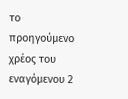το προηγούμενο χρέος του εναγόμενου 2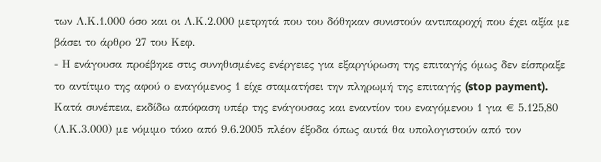των Λ.Κ.1.000 όσο και οι Λ.Κ.2.000 μετρητά που του δόθηκαν συνιστούν αντιπαροχή που έχει αξία με βάσει το άρθρο 27 του Κεφ.
- Η ενάγουσα προέβηκε στις συνηθισμένες ενέργειες για εξαργύρωση της επιταγής όμως δεν είσπραξε το αντίτιμο της αφού ο εναγόμενος 1 είχε σταματήσει την πληρωμή της επιταγής (stop payment). Κατά συνέπεια, εκδίδω απόφαση υπέρ της ενάγουσας και εναντίον του εναγόμενου 1 για € 5.125,80 (Λ.Κ.3.000) με νόμιμο τόκο από 9.6.2005 πλέον έξοδα όπως αυτά θα υπολογιστούν από τον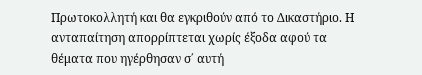Πρωτοκολλητή και θα εγκριθούν από το Δικαστήριο. Η ανταπαίτηση απορρίπτεται χωρίς έξοδα αφού τα θέματα που ηγέρθησαν σ΄ αυτή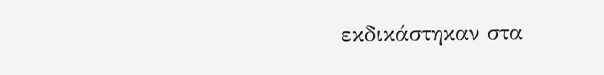εκδικάστηκαν στα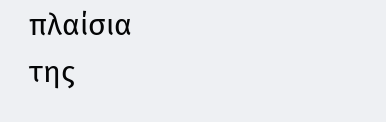πλαίσια της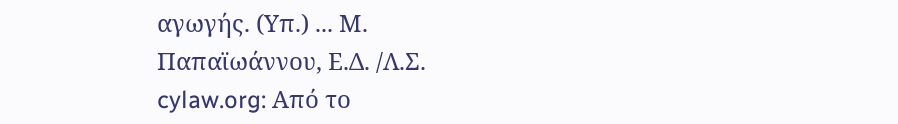αγωγής. (Υπ.) ... Μ. Παπαϊωάννου, Ε.Δ. /Λ.Σ. cylaw.org: Από το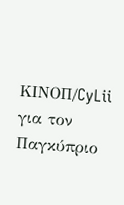ΚΙΝOΠ/CyLii για τον Παγκύπριο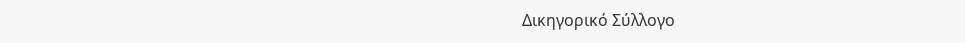Δικηγορικό Σύλλογο